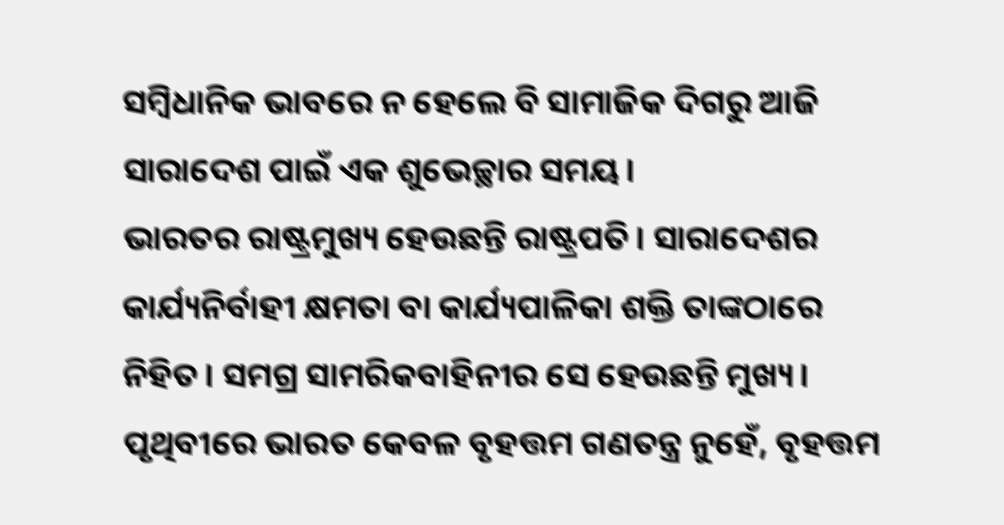ସମ୍ବିଧାନିକ ଭାବରେ ନ ହେଲେ ବି ସାମାଜିକ ଦିଗରୁ ଆଜି ସାରାଦେଶ ପାଇଁ ଏକ ଶୁଭେଚ୍ଛାର ସମୟ।
ଭାରତର ରାଷ୍ଟ୍ରମୁଖ୍ୟ ହେଉଛନ୍ତି ରାଷ୍ଟ୍ରପତି। ସାରାଦେଶର କାର୍ଯ୍ୟନିର୍ବାହୀ କ୍ଷମତା ବା କାର୍ଯ୍ୟପାଳିକା ଶକ୍ତି ତାଙ୍କଠାରେ ନିହିତ। ସମଗ୍ର ସାମରିକବାହିନୀର ସେ ହେଉଛନ୍ତି ମୁଖ୍ୟ।
ପୃଥିବୀରେ ଭାରତ କେବଳ ବୃହତ୍ତମ ଗଣତନ୍ତ୍ର ନୁହେଁ, ବୃହତ୍ତମ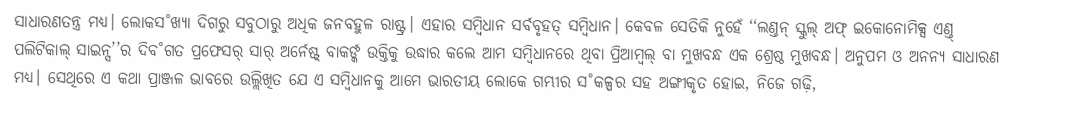ସାଧାରଣତନ୍ତ୍ର ମଧ୍ୟ। ଲୋକସ˚ଖ୍ୟା ଦିଗରୁ ସବୁଠାରୁ ଅଧିକ ଜନବହୁଳ ରାଷ୍ଟ୍ର। ଏହାର ସମ୍ବିଧାନ ସର୍ବବୃହତ୍ ସମ୍ବିଧାନ। କେବଳ ସେତିକି ନୁହେଁ ‘‘ଲଣ୍ତନ୍ ସ୍କୁଲ୍ ଅଫ୍ ଇକୋନୋମିକ୍ସ ଏଣ୍ତ୍ ପଲିଟିକାଲ୍ ସାଇନ୍ସ’’ର ଦିବ˚ଗତ ପ୍ରଫେସର୍ ସାର୍ ଅର୍ନେଷ୍ଟ୍ ବାକର୍ଙ୍କ ଉକ୍ତିକୁ ଉଦ୍ଧାର କଲେ ଆମ ସମ୍ବିଧାନରେ ଥିବା ପ୍ରିଆମ୍ବଲ୍ ବା ମୁଖବନ୍ଧ ଏକ ଶ୍ରେଷ୍ଠ ମୁଖବନ୍ଧ। ଅନୁପମ ଓ ଅନନ୍ୟ ସାଧାରଣ ମଧ୍ୟ। ସେଥିରେ ଏ କଥା ପ୍ରାଞ୍ଜଳ ଭାବରେ ଉଲ୍ଲିଖିତ ଯେ ଏ ସମ୍ବିଧାନକୁ ଆମେ ଭାରତୀୟ ଲୋକେ ଗମ୍ଭୀର ସ˚କଳ୍ପର ସହ ଅଙ୍ଗୀକୃତ ହୋଇ, ନିଜେ ଗଢ଼ି,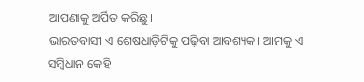ଆପଣାକୁ ଅର୍ପିତ କରିଛୁ।
ଭାରତବାସୀ ଏ ଶେଷଧାଡ଼ିଟିକୁ ପଢ଼ିବା ଆବଶ୍ୟକ। ଆମକୁ ଏ ସମ୍ବିଧାନ କେହି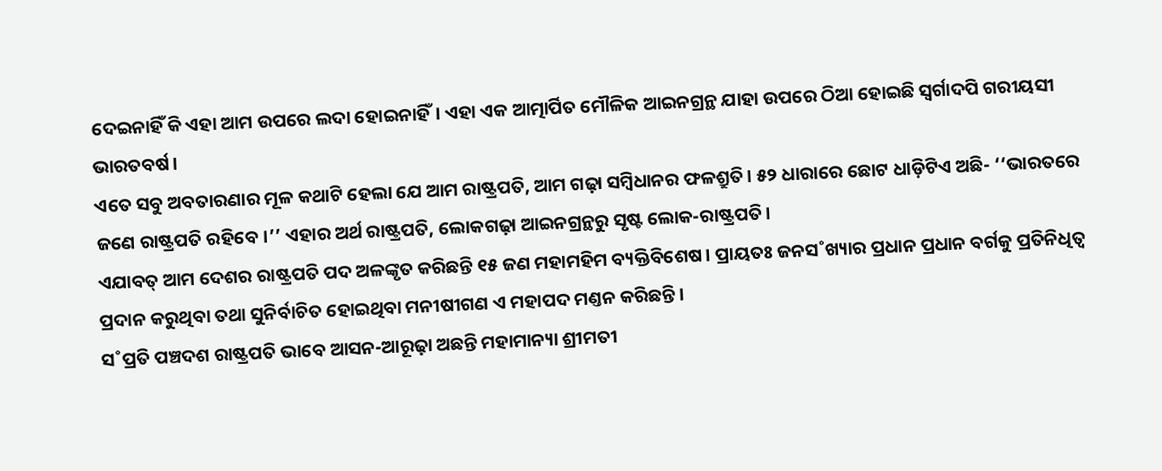ଦେଇନାହିଁ କି ଏହା ଆମ ଉପରେ ଲଦା ହୋଇନାହିଁ। ଏହା ଏକ ଆତ୍ମାର୍ପିତ ମୌଳିକ ଆଇନଗ୍ରନ୍ଥ ଯାହା ଉପରେ ଠିଆ ହୋଇଛି ସ୍ବର୍ଗାଦପି ଗରୀୟସୀ ଭାରତବର୍ଷ।
ଏତେ ସବୁ ଅବତାରଣାର ମୂଳ କଥାଟି ହେଲା ଯେ ଆମ ରାଷ୍ଟ୍ରପତି, ଆମ ଗଢ଼ା ସମ୍ବିଧାନର ଫଳଶ୍ରୁତି। ୫୨ ଧାରାରେ ଛୋଟ ଧାଡ଼ିଟିଏ ଅଛି- ‘‘ଭାରତରେ ଜଣେ ରାଷ୍ଟ୍ରପତି ରହିବେ।’’ ଏହାର ଅର୍ଥ ରାଷ୍ଟ୍ରପତି, ଲୋକଗଢ଼ା ଆଇନଗ୍ରନ୍ଥରୁ ସୃଷ୍ଟ ଲୋକ-ରାଷ୍ଟ୍ରପତି।
ଏଯାବତ୍ ଆମ ଦେଶର ରାଷ୍ଟ୍ରପତି ପଦ ଅଳଙ୍କୃତ କରିଛନ୍ତି ୧୫ ଜଣ ମହାମହିମ ବ୍ୟକ୍ତିବିଶେଷ। ପ୍ରାୟତଃ ଜନସ˚ଖ୍ୟାର ପ୍ରଧାନ ପ୍ରଧାନ ବର୍ଗକୁ ପ୍ରତିନିଧିତ୍ବ ପ୍ରଦାନ କରୁଥିବା ତଥା ସୁନିର୍ବାଚିତ ହୋଇଥିବା ମନୀଷୀଗଣ ଏ ମହାପଦ ମଣ୍ତନ କରିଛନ୍ତି।
ସ˚ପ୍ରତି ପଞ୍ଚଦଶ ରାଷ୍ଟ୍ରପତି ଭାବେ ଆସନ-ଆରୂଢ଼ା ଅଛନ୍ତି ମହାମାନ୍ୟା ଶ୍ରୀମତୀ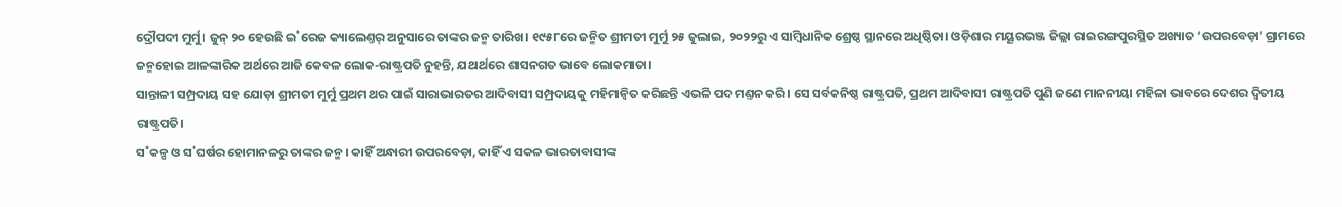ଦ୍ରୌପଦୀ ମୁର୍ମୁ। ଜୁନ୍ ୨୦ ହେଉଛି ଇ˚ରେଜ କ୍ୟାଲେଣ୍ତର୍ ଅନୁସାରେ ତାଙ୍କର ଜନ୍ମ ତାରିଖ। ୧୯୫୮ରେ ଜନ୍ମିତ ଶ୍ରୀମତୀ ମୁର୍ମୁ ୨୫ ଜୁଲାଇ, ୨୦୨୨ରୁ ଏ ସାମ୍ବିଧାନିକ ଶ୍ରେଷ୍ଠ ସ୍ଥାନରେ ଅଧିଷ୍ଠିତା। ଓଡ଼ିଶାର ମୟୂରଭଞ୍ଜ ଜିଲ୍ଲା ରାଇରଙ୍ଗପୁରସ୍ଥିତ ଅଖ୍ୟାତ ‘ଉପରବେଡ଼ା’ ଗ୍ରାମରେ ଜନ୍ମହୋଇ ଆଳଙ୍କାରିକ ଅର୍ଥରେ ଆଜି କେବଳ ଲୋକ-ରାଷ୍ଟ୍ରପତି ନୁହନ୍ତି, ଯଥାର୍ଥରେ ଶାସନଗତ ଭାବେ ଲୋକମାତା।
ସାନ୍ତାଳୀ ସମ୍ପ୍ରଦାୟ ସହ ଯୋଡ଼ା ଶ୍ରୀମତୀ ମୁର୍ମୁ ପ୍ରଥମ ଥର ପାଇଁ ସାରାଭାରତର ଆଦିବାସୀ ସମ୍ପ୍ରଦାୟକୁ ମହିମାନ୍ବିତ କରିଛନ୍ତି ଏଭଳି ପଦ ମଣ୍ତନ କରି। ସେ ସର୍ବକନିଷ୍ଠ ରାଷ୍ଟ୍ରପତି, ପ୍ରଥମ ଆଦିବାସୀ ରାଷ୍ଟ୍ରପତି ପୁଣି ଜଣେ ମାନନୀୟା ମହିଳା ଭାବରେ ଦେଶର ଦ୍ବିତୀୟ ରାଷ୍ଟ୍ରପତି।
ସ˚କଳ୍ପ ଓ ସ˚ଘର୍ଷର ହୋମାନଳରୁ ତାଙ୍କର ଜନ୍ମ। କାହିଁ ଅନ୍ଧାରୀ ଉପରବେଡ଼ା, କାହିଁ ଏ ସକଳ ଭାରତାବାସୀଙ୍କ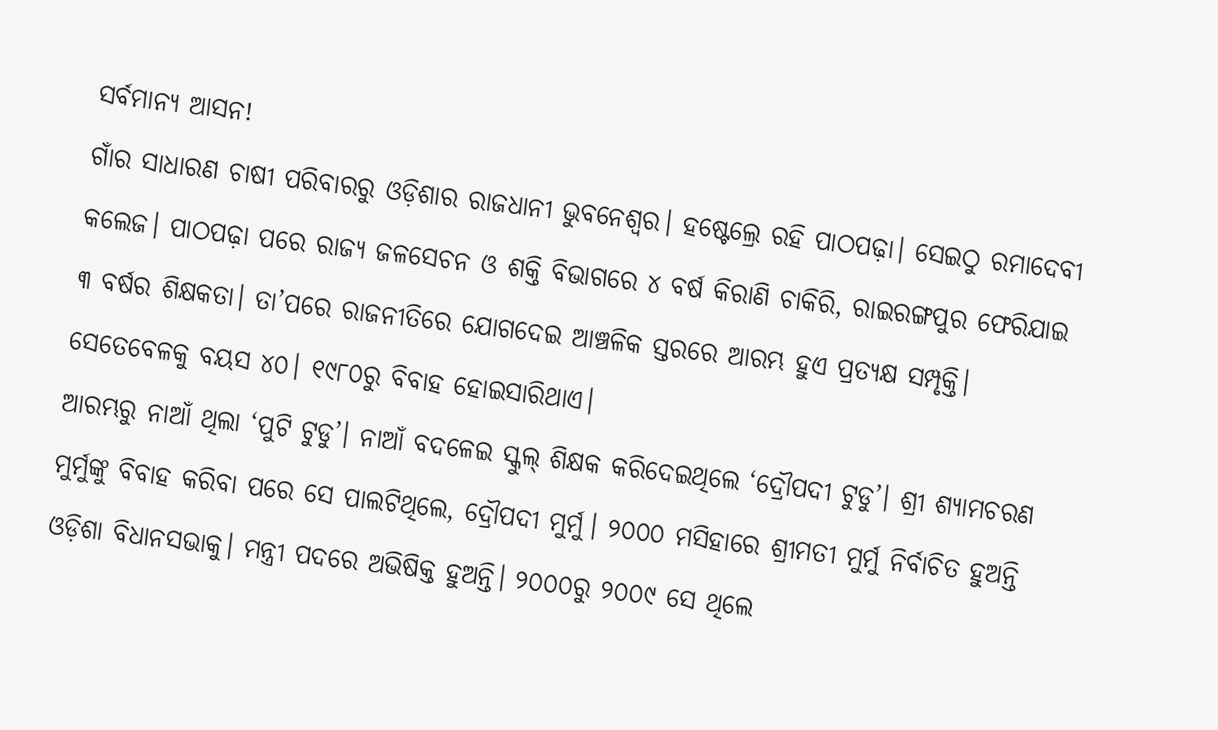ସର୍ବମାନ୍ୟ ଆସନ!
ଗାଁର ସାଧାରଣ ଚାଷୀ ପରିବାରରୁ ଓଡ଼ିଶାର ରାଜଧାନୀ ଭୁବନେଶ୍ବର। ହଷ୍ଟେଲ୍ରେ ରହି ପାଠପଢ଼ା। ସେଇଠୁ ରମାଦେବୀ କଲେଜ। ପାଠପଢ଼ା ପରେ ରାଜ୍ୟ ଜଳସେଚନ ଓ ଶକ୍ତି ବିଭାଗରେ ୪ ବର୍ଷ କିରାଣି ଚାକିରି, ରାଇରଙ୍ଗପୁର ଫେରିଯାଇ ୩ ବର୍ଷର ଶିକ୍ଷକତା। ତା’ପରେ ରାଜନୀତିରେ ଯୋଗଦେଇ ଆଞ୍ଚଳିକ ସ୍ତରରେ ଆରମ୍ଭ ହୁଏ ପ୍ରତ୍ୟକ୍ଷ ସମ୍ପୃକ୍ତି। ସେତେବେଳକୁ ବୟସ ୪୦। ୧୯୮୦ରୁ ବିବାହ ହୋଇସାରିଥାଏ।
ଆରମ୍ଭରୁ ନାଆଁ ଥିଲା ‘ପୁଟି ଟୁଡୁ’। ନାଆଁ ବଦଳେଇ ସ୍କୁଲ୍ ଶିକ୍ଷକ କରିଦେଇଥିଲେ ‘ଦ୍ରୌପଦୀ ଟୁଡୁ’। ଶ୍ରୀ ଶ୍ୟାମଚରଣ ମୁର୍ମୁଙ୍କୁ ବିବାହ କରିବା ପରେ ସେ ପାଲଟିଥିଲେ, ଦ୍ରୌପଦୀ ମୁର୍ମୁ। ୨୦୦୦ ମସିହାରେ ଶ୍ରୀମତୀ ମୁର୍ମୁ ନିର୍ବାଚିତ ହୁଅନ୍ତି ଓଡ଼ିଶା ବିଧାନସଭାକୁ। ମନ୍ତ୍ରୀ ପଦରେ ଅଭିଷିକ୍ତ ହୁଅନ୍ତି। ୨୦୦୦ରୁ ୨୦୦୯ ସେ ଥିଲେ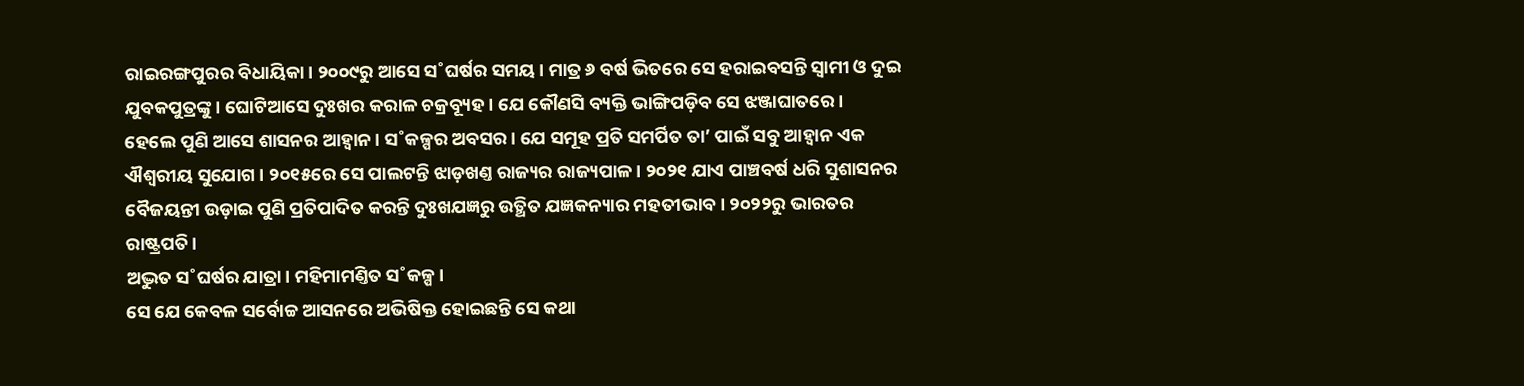ରାଇରଙ୍ଗପୁରର ବିଧାୟିକା। ୨୦୦୯ରୁ ଆସେ ସ˚ଘର୍ଷର ସମୟ। ମାତ୍ର ୬ ବର୍ଷ ଭିତରେ ସେ ହରାଇବସନ୍ତି ସ୍ବାମୀ ଓ ଦୁଇ ଯୁବକପୁତ୍ରଙ୍କୁ। ଘୋଟିଆସେ ଦୁଃଖର କରାଳ ଚକ୍ରବ୍ୟୂହ। ଯେ କୌଣସି ବ୍ୟକ୍ତି ଭାଙ୍ଗିପଡ଼ିବ ସେ ଝଞ୍ଜାଘାତରେ।
ହେଲେ ପୁଣି ଆସେ ଶାସନର ଆହ୍ବାନ। ସ˚କଳ୍ପର ଅବସର। ଯେ ସମୂହ ପ୍ରତି ସମର୍ପିତ ତା’ ପାଇଁ ସବୁ ଆହ୍ବାନ ଏକ ଐଶ୍ବରୀୟ ସୁଯୋଗ। ୨୦୧୫ରେ ସେ ପାଲଟନ୍ତି ଝାଡ଼ଖଣ୍ତ ରାଜ୍ୟର ରାଜ୍ୟପାଳ। ୨୦୨୧ ଯାଏ ପାଞ୍ଚବର୍ଷ ଧରି ସୁଶାସନର ବୈଜୟନ୍ତୀ ଉଡ଼ାଇ ପୁଣି ପ୍ରତିପାଦିତ କରନ୍ତି ଦୁଃଖଯଜ୍ଞରୁ ଉତ୍ଥିତ ଯଜ୍ଞକନ୍ୟାର ମହତୀଭାବ। ୨୦୨୨ରୁ ଭାରତର ରାଷ୍ଟ୍ରପତି।
ଅଦ୍ଭୁତ ସ˚ଘର୍ଷର ଯାତ୍ରା। ମହିମାମଣ୍ତିତ ସ˚କଳ୍ପ।
ସେ ଯେ କେବଳ ସର୍ବୋଚ୍ଚ ଆସନରେ ଅଭିଷିକ୍ତ ହୋଇଛନ୍ତି ସେ କଥା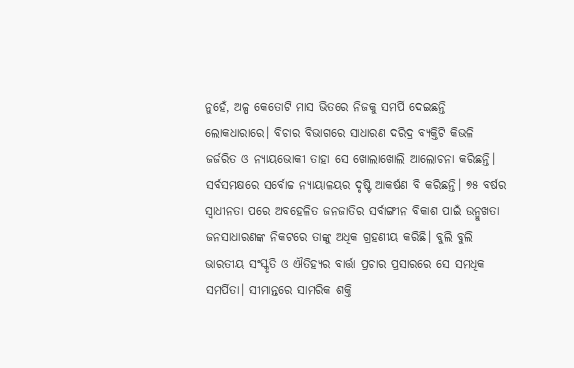ନୁହେଁ, ଅଳ୍ପ କେତୋଟି ମାସ ଭିତରେ ନିଜକୁ ସମର୍ପି ଦେଇଛନ୍ତି ଲୋକଧାରାରେ। ବିଚାର ବିଭାଗରେ ସାଧାରଣ ଦରିଦ୍ର ବ୍ୟକ୍ତିଟି କିଭଳି ଜର୍ଜରିତ ଓ ନ୍ୟାୟଭୋକୀ ତାହା ସେ ଖୋଲାଖୋଲି ଆଲୋଚନା କରିଛନ୍ତି। ସର୍ବସମକ୍ଷରେ ସର୍ବୋଚ୍ଚ ନ୍ୟାୟାଳୟର ଦୃଷ୍ଟି ଆକର୍ଷଣ ବି କରିଛନ୍ତି। ୭୫ ବର୍ଷର ସ୍ବାଧୀନତା ପରେ ଅବହେଳିତ ଜନଜାତିର ସର୍ବାଙ୍ଗୀନ ବିକାଶ ପାଇଁ ଉନ୍ମୁଖତା ଜନସାଧାରଣଙ୍କ ନିକଟରେ ତାଙ୍କୁ ଅଧିକ ଗ୍ରହଣୀୟ କରିଛି। ବୁଲି ବୁଲି ଭାରତୀୟ ସଂସ୍କୃତି ଓ ଐତିହ୍ୟର ବାର୍ତ୍ତା ପ୍ରଚାର ପ୍ରସାରରେ ସେ ସମଧିକ ସମର୍ପିତା। ସୀମାନ୍ତରେ ସାମରିକ ଶକ୍ତି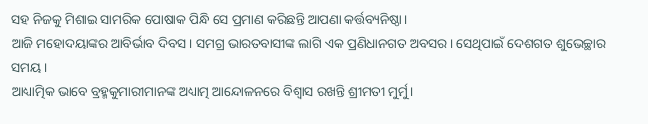ସହ ନିଜକୁ ମିଶାଇ ସାମରିକ ପୋଷାକ ପିନ୍ଧି ସେ ପ୍ରମାଣ କରିଛନ୍ତି ଆପଣା କର୍ତ୍ତବ୍ୟନିଷ୍ଠା।
ଆଜି ମହୋଦୟାଙ୍କର ଆବିର୍ଭାବ ଦିବସ। ସମଗ୍ର ଭାରତବାସୀଙ୍କ ଲାଗି ଏକ ପ୍ରଣିଧାନଗତ ଅବସର। ସେଥିପାଇଁ ଦେଶଗତ ଶୁଭେଚ୍ଛାର ସମୟ।
ଆଧ୍ୟାତ୍ମିକ ଭାବେ ବ୍ରହ୍ମକୁମାରୀମାନଙ୍କ ଅଧ୍ୟାତ୍ମ ଆନ୍ଦୋଳନରେ ବିଶ୍ବାସ ରଖନ୍ତି ଶ୍ରୀମତୀ ମୁର୍ମୁ।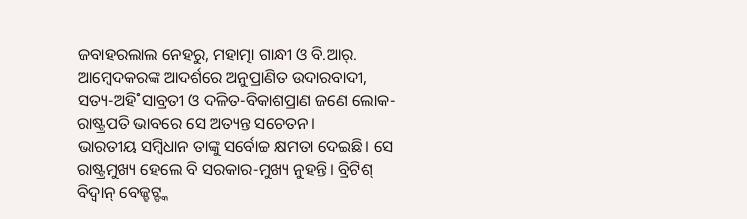ଜବାହରଲାଲ ନେହରୁ, ମହାତ୍ମା ଗାନ୍ଧୀ ଓ ବି.ଆର୍. ଆମ୍ବେଦକରଙ୍କ ଆଦର୍ଶରେ ଅନୁପ୍ରାଣିତ ଉଦାରବାଦୀ, ସତ୍ୟ-ଅହି˚ସାବ୍ରତୀ ଓ ଦଳିତ-ବିକାଶପ୍ରାଣ ଜଣେ ଲୋକ-ରାଷ୍ଟ୍ରପତି ଭାବରେ ସେ ଅତ୍ୟନ୍ତ ସଚେତନ।
ଭାରତୀୟ ସମ୍ବିଧାନ ତାଙ୍କୁ ସର୍ବୋଚ୍ଚ କ୍ଷମତା ଦେଇଛି। ସେ ରାଷ୍ଟ୍ରମୁଖ୍ୟ ହେଲେ ବି ସରକାର-ମୁଖ୍ୟ ନୁହନ୍ତି। ବ୍ରିଟିଶ୍ ବିଦ୍ବାନ୍ ବେଜ୍ହଟ୍ଙ୍କ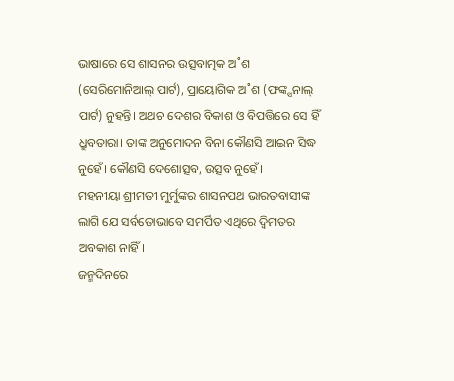ଭାଷାରେ ସେ ଶାସନର ଉତ୍ସବାତ୍ମକ ଅ˚ଶ (ସେରିମୋନିଆଲ୍ ପାର୍ଟ), ପ୍ରାୟୋଗିକ ଅ˚ଶ (ଫଙ୍କ୍ସନାଲ୍ ପାର୍ଟ) ନୁହନ୍ତି। ଅଥଚ ଦେଶର ବିକାଶ ଓ ବିପତ୍ତିରେ ସେ ହିଁ ଧ୍ରୁବତାରା। ତାଙ୍କ ଅନୁମୋଦନ ବିନା କୌଣସି ଆଇନ ସିଦ୍ଧ ନୁହେଁ। କୌଣସି ଦେଶୋତ୍ସବ, ଉତ୍ସବ ନୁହେଁ।
ମହନୀୟା ଶ୍ରୀମତୀ ମୁର୍ମୁଙ୍କର ଶାସନପଥ ଭାରତବାସୀଙ୍କ ଲାଗି ଯେ ସର୍ବତୋଭାବେ ସମର୍ପିତ ଏଥିରେ ଦ୍ବିମତର ଅବକାଶ ନାହିଁ।
ଜନ୍ମଦିନରେ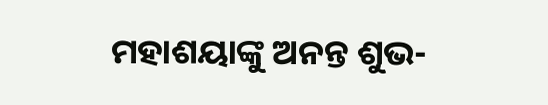ମହାଶୟାଙ୍କୁ ଅନନ୍ତ ଶୁଭ-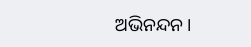ଅଭିନନ୍ଦନ।